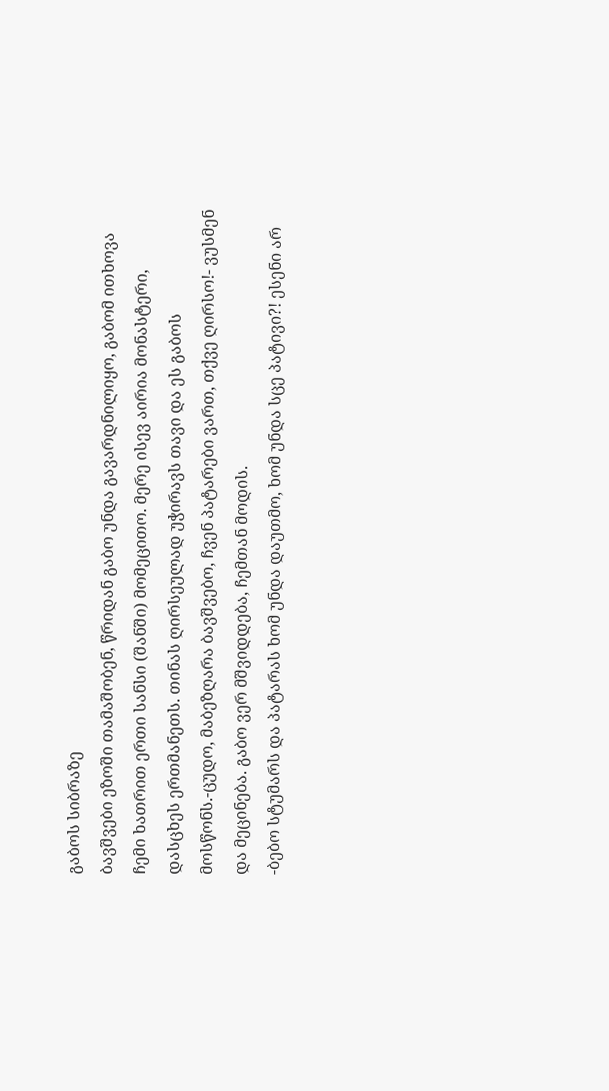გაბოს სიბრაზე
ბავშვები ეზოში თამაშობენ, წრიდან გაბო უნდა გავარდნილიყო, გაბომ ითხოვა ჩემი ხათრით ერთი სანსი (შანში) მომეცითო. მერე ისევ აირია მონასტერი, დასცხეს ერთმანეთს. თინას ღირსეულად უჭირავს თავი და ეს გაბოს მოსწონს.-ცუდო, მაბეზღარა ბავშვებო, ჩვენ პატარები ვართ, თქვე ღირსო!- ვუსმენ და მეცინება. გაბო ვერ მშვიდდება, ჩემთან მოდის.
-ბებო სტუმარს და პატარას ხომ უნდა დაუთმო, ხომ უნდა სცე პატივი?! ესენი არ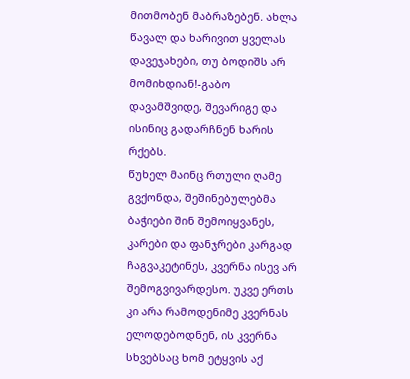მითმობენ მაბრაზებენ. ახლა წავალ და ხარივით ყველას დავეჯახები, თუ ბოდიშს არ მომიხდიან!-გაბო დავამშვიდე, შევარიგე და ისინიც გადარჩნენ ხარის რქებს.
წუხელ მაინც რთული ღამე გვქონდა, შეშინებულებმა ბაჭიები შინ შემოიყვანეს, კარები და ფანჯრები კარგად ჩაგვაკეტინეს, კვერნა ისევ არ შემოგვივარდესო. უკვე ერთს კი არა რამოდენიმე კვერნას ელოდებოდნენ, ის კვერნა სხვებსაც ხომ ეტყვის აქ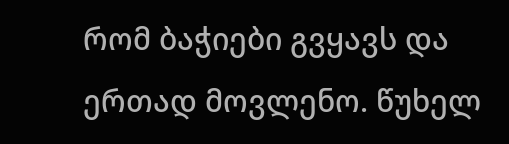რომ ბაჭიები გვყავს და ერთად მოვლენო. წუხელ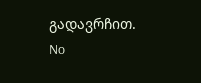გადავრჩით.
No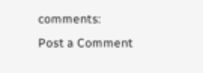comments:
Post a Comment